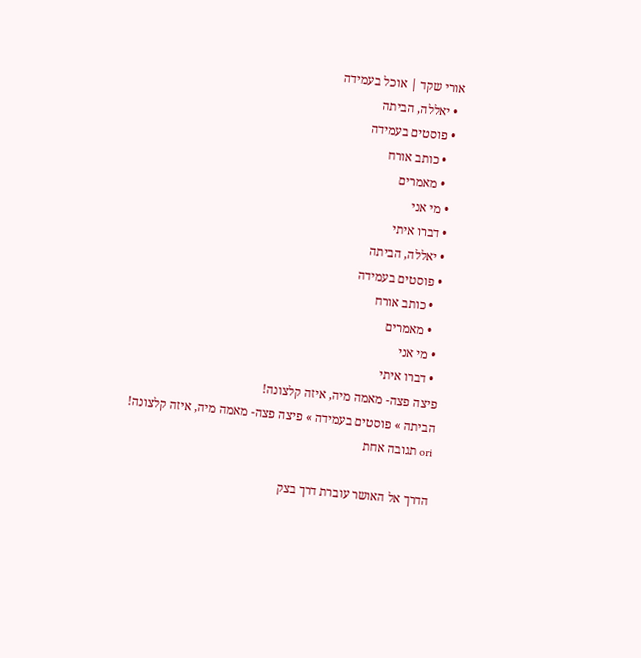אורי שקד | אוכל בעמידה
  • יאללה, הביתה
  • פוסטים בעמידה
    • כותב אורח
    • מאמרים
  • מי אני
  • דברו איתי
  • יאללה, הביתה
  • פוסטים בעמידה
    • כותב אורח
    • מאמרים
  • מי אני
  • דברו איתי
פיצה פצה- מאמה מיה, איזה קלצונה!
הביתה » פוסטים בעמידה » פיצה פצה- מאמה מיה, איזה קלצונה!
ori תגובה אחת

הדרך אל האושר עוברת דרך בצק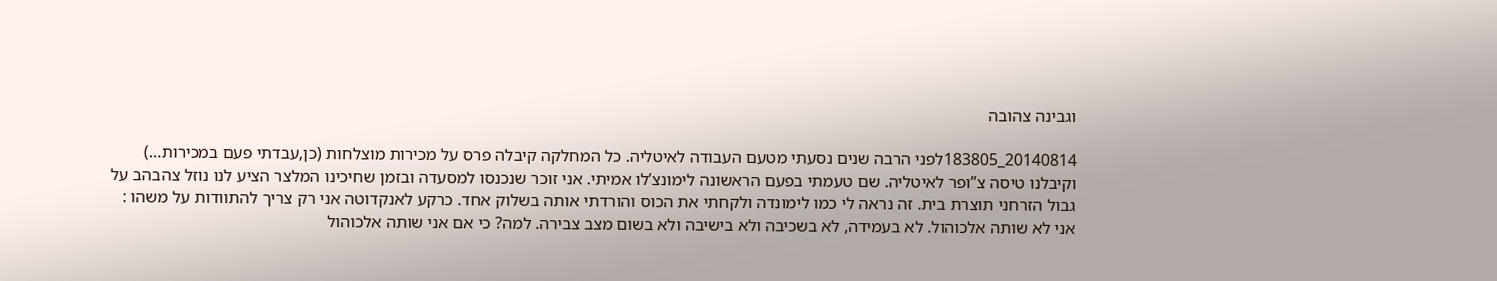וגבינה צהובה

20140814_183805לפני הרבה שנים נסעתי מטעם העבודה לאיטליה. כל המחלקה קיבלה פרס על מכירות מוצלחות (כן,עבדתי פעם במכירות…) וקיבלנו טיסה צ”ופר לאיטליה. שם טעמתי בפעם הראשונה לימונצ’לו אמיתי. אני זוכר שנכנסו למסעדה ובזמן שחיכינו המלצר הציע לנו נוזל צהבהב על גבול הזרחני תוצרת בית. זה נראה לי כמו לימונדה ולקחתי את הכוס והורדתי אותה בשלוק אחד. כרקע לאנקדוטה אני רק צריך להתוודות על משהו : אני לא שותה אלכוהול. לא בעמידה, לא בשכיבה ולא בישיבה ולא בשום מצב צבירה. למה? כי אם אני שותה אלכוהול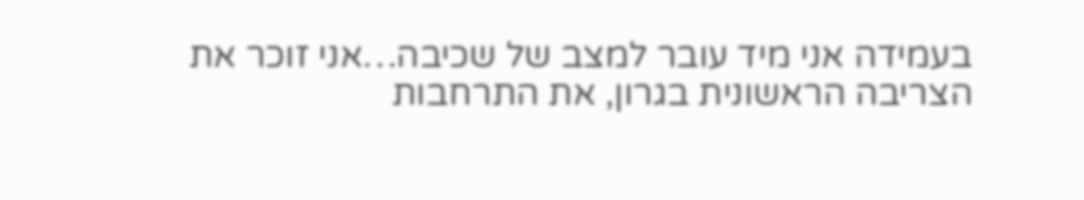בעמידה אני מיד עובר למצב של שכיבה…אני זוכר את הצריבה הראשונית בגרון, את התרחבות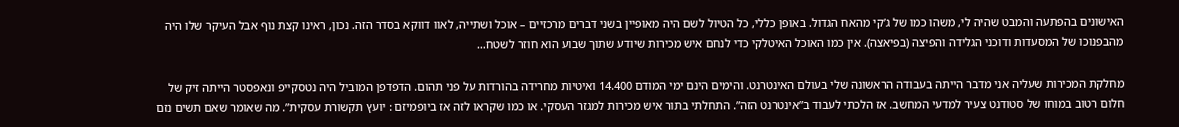האישונים בהפתעה והמבט שהיה לי, משהו כמו של ג’קי מהאח הגדול. באופן כללי, כל הטיול לשם היה מאופיין בשני דברים מרכזיים – אוכל ושתייה, לאוו דווקא בסדר הזה. נכון, ראינו קצת נוף אבל העיקר שלו היה מהבפנוכו של המסעדות ודוכני הגלידה והפיצה (בפיאצה). אין כמו האוכל האיטלקי כדי לנחם איש מכירות שיודע שתוך שבוע הוא חוזר לשטח…

מחלקת המכירות שעליה אני מדבר הייתה בעבודה הראשונה שלי בעולם האינטרנט. והימים הינם ימי המודם 14.400 ואיטיות מחרידה בהורדות על פני תהום. הדפדפן המוביל היה נטסקייפ ונאפסטר הייתה זיק של חלום רטוב במוחו של סטודנט צעיר למדעי המחשב. אז הלכתי לעבוד ב”אינטרנט הזה”. התחלתי בתור איש מכירות למגזר העסקי. או כמו שקראו לזה אז ביופמיזם : יועץ תקשורת עסקית”. מה שאומר שאם תשים נזם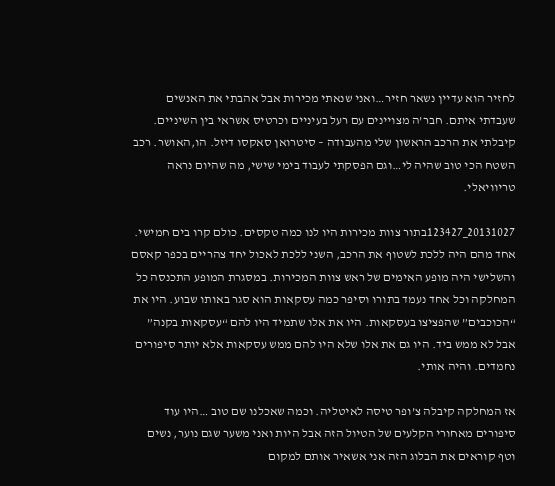לחזיר הוא עדיין נשאר חזיר…ואני שנאתי מכירות אבל אהבתי את האנשים שעבדתי איתם. חבר’ה מצויינים עם רעל בעיניים וכרטיס אשראי בין השיניים. קיבלתי את הרכב הראשון שלי מהעבודה – סיטרואן סאקסו דיזל. הו,האושר. רכב השטח הכי טוב שהיה לי…וגם הפסקתי לעבוד בימי שישי, מה שהיום נראה טריוויאלי.

20131027_123427בתור צוות מכירות היו לנו כמה טקסים. כולם קרו בים חמישי. אחד מהם היה ללכת לשטוף את הרכב, השני ללכת לאכול יחד צהריים בכפר קאסם והשלישי היה מופע האימים של ראש צוות המכירות. במסגרת המופע התכנסה כל המחלקה וכל אחד נעמד בתורו וסיפר כמה עסקאות הוא סגר באותו שבוע. היו את “הכוכבים” שהפציצו בעסקאות. היו את אלו שתמיד היו להם “עסקאות בקנה” אבל לא ממש ביד. היו גם את אלו שלא היו להם ממש עסקאות אלא יותר סיפורים נחמדים. והיה אותי.

אז המחלקה קיבלה צ’ופר טיסה לאיטליה. וכמה שאכלנו שם טוב …היו עוד סיפורים מאחורי הקלעים של הטיול הזה אבל היות ואני משער שגם נוער, נשים וטף קוראים את הבלוג הזה אני אשאיר אותם למקום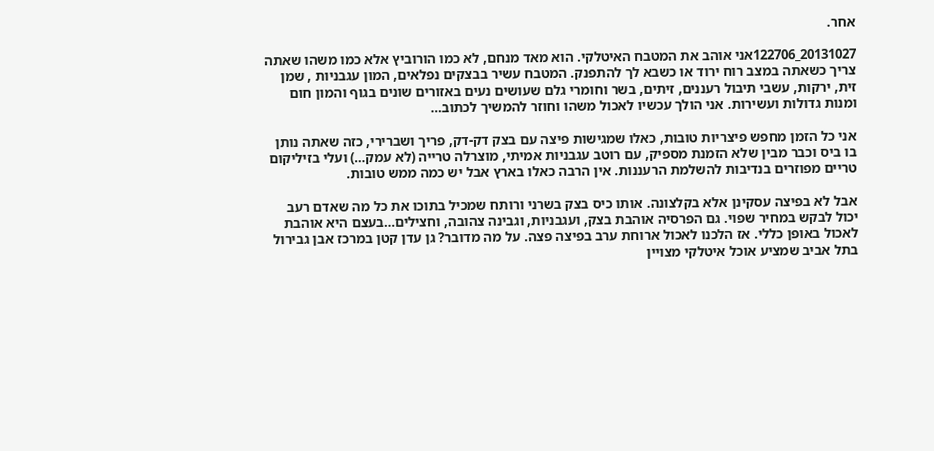אחר.

20131027_122706אני אוהב את המטבח האיטלקי. הוא מאד מנחם, לא כמו הורוביץ אלא כמו משהו שאתה צריך כשאתה במצב רוח ירוד או כשבא לך להתפנק. המטבח עשיר בבצקים נפלאים, המון עגבניות , שמן זית, ירקות, עשבי תיבול רעננים, זיתים, בשר וחומרי גלם שעושים נעים באזורים שונים בגוף והמון חום ומנות גדולות ועשירות. אני הולך עכשיו לאכול משהו וחוזר להמשיך לכתוב…

אני כל הזמן מחפש פיצריות טובות, כאלו שמגישות פיצה עם בצק דק-דק, פריך ושברירי, כזה שאתה נותן בו ביס וכבר מבין שלא הזמנת מספיק, עם רוטב עגבניות אמיתי, מוצרלה טרייה (לא עמק…) ועלי בזיליקום טריים מפוזרים בנדיבות להשלמת הרעננות. אין הרבה כאלו בארץ אבל יש כמה ממש טובות.

אבל לא בפיצה עסקינן אלא בקלצונה. אותו כיס בצק בשרני ורותח שמכיל בתוכו את כל מה שאדם רעב יכול לבקש במחיר שפוי. גם הפרסיה אוהבת בצק, ועגבניות, וגבינה צהובה, וחצילים…בעצם היא אוהבת לאכול באופן כללי. אז הלכנו לאכול ארוחת ערב בפיצה פצה. על מה מדובר? גן עדן קטן במרכז אבן גבירול בתל אביב שמציע אוכל איטלקי מצויין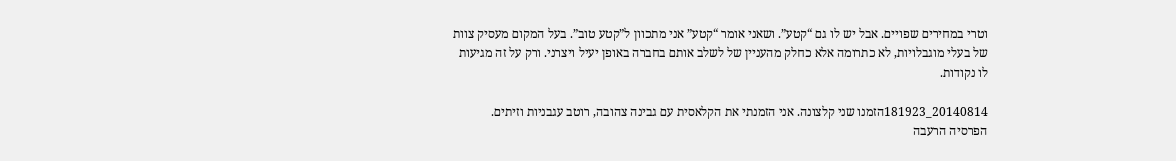וטרי במחירים שפויים. אבל יש לו גם “קטע”. ושאני אומר “קטע” אני מתכוון ל”קטע טוב”. בעל המקום מעסיק צוות של בעלי מוגבלויות, לא כתרומה אלא כחלק מהעניין של לשלב אותם בחברה באופן יעיל ויצרני. ורק על זה מגיעות לו נקודות.

20140814_181923הזמנו שני קלצונה. אני הזמנתי את הקלאסית עם גבינה צהובה, רוטב עגבניות וזיתים. הפרסיה הרעבה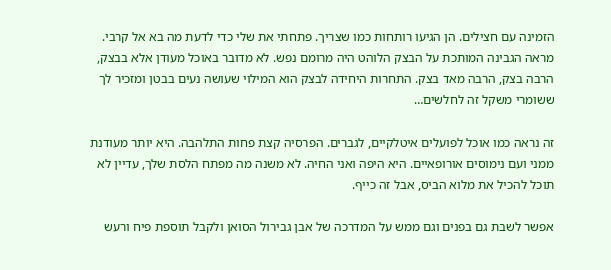הזמינה עם חצילים. הן הגיעו רותחות כמו שצריך. פתחתי את שלי כדי לדעת מה בא אל קרבי. מראה הגבינה המותכת על הבצק הלוהט היה מרומם נפש. לא מדובר באוכל מעודן אלא בבצק, הרבה בצק, הרבה מאד בצק. התחרות היחידה לבצק הוא המילוי שעושה נעים בבטן ומזכיר לך ששומרי משקל זה לחלשים…

זה נראה כמו אוכל לפועלים איטלקיים, לגברים. הפרסיה קצת פחות התלהבה. היא יותר מעודנת ממני ועם נימוסים אורופאיים. היא היפה ואני החיה. לא משנה מה מפתח הלסת שלך, עדיין לא תוכל להכיל את מלוא הביס, אבל זה כייף.

אפשר לשבת גם בפנים וגם ממש על המדרכה של אבן גבירול הסואן ולקבל תוספת פיח ורעש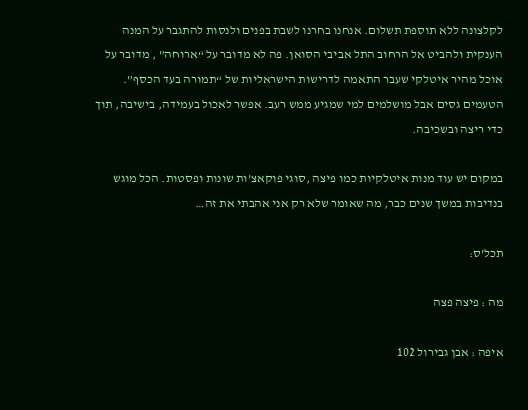לקלצונה ללא תוספת תשלום. אנחנו בחרנו לשבת בפנים ולנסות להתגבר על המנה הענקית ולהביט אל הרחוב התל אביבי הסואן. פה לא מדובר על “ארוחה” , מדובר על אוכל מהיר איטלקי שעבר התאמה לדרישות הישראליות של “תמורה בעד הכסף”. הטעמים גסים אבל מושלמים למי שמגיע ממש רעב. אפשר לאכול בעמידה, בישיבה, תוך כדי ריצה ובשכיבה.

במקום יש עוד מנות איטלקיות כמו פיצה ,סוגי פוקאצ’ות שונות ופסטות. הכל מוגש בנדיבות במשך שנים כבר, מה שאומר שלא רק אני אהבתי את זה…

תכל’ס:

מה : פיצה פצה

איפה : אבן גבירול 102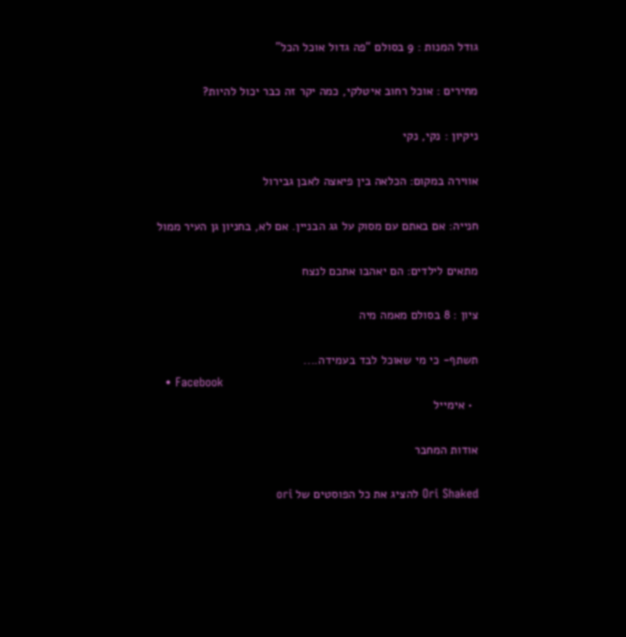גודל המנות : 9 בסולם “פה גדול אוכל הכל”

מחירים : אוכל רחוב איטלקי, כמה יקר זה כבר יכול להיות?

ניקיון : נקי, נקי

אווירה במקום: הכלאה בין פיאצה לאבן גבירול

חנייה: אם באתם עם מסוק על גג הבניין. אם לא, בחניון גן העיר ממול

מתאים לילדים: הם יאהבו אתכם לנצח

ציון : 8 בסולם מאמה מיה

תשתף- כי מי שאוכל לבד בעמידה....
  • Facebook
  • אימייל

אודות המחבר

Ori Shaked להציג את כל הפוסטים של ori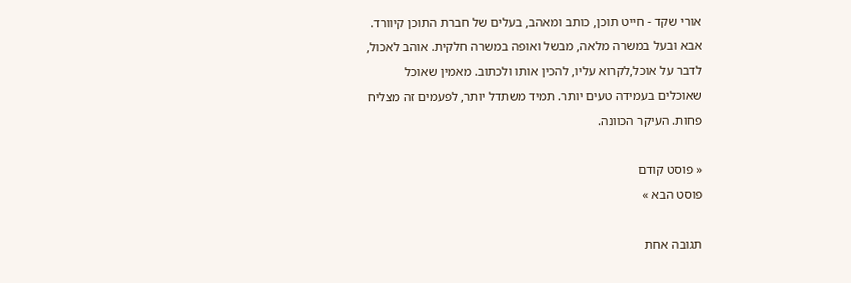אורי שקד - חייט תוכן, כותב ומאהב, בעלים של חברת התוכן קיוורד. אבא ובעל במשרה מלאה, מבשל ואופה במשרה חלקית. אוהב לאכול, לדבר על אוכל,לקרוא עליו, להכין אותו ולכתוב. מאמין שאוכל שאוכלים בעמידה טעים יותר. תמיד משתדל יותר, לפעמים זה מצליח פחות. העיקר הכוונה.

« פוסט קודם
פוסט הבא »

תגובה אחת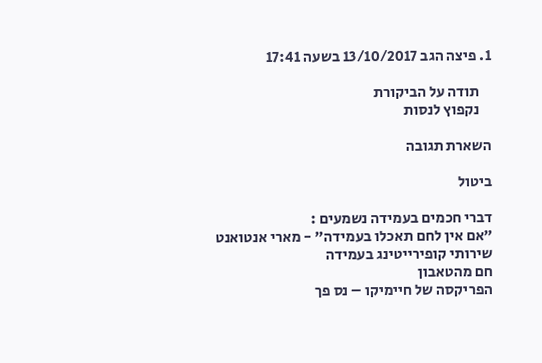1. פיצה הגב 13/10/2017 בשעה 17:41

    תודה על הביקורת
    נקפוץ לנסות

השארת תגובה

ביטול

דברי חכמים בעמידה נשמעים :
"אם אין לחם תאכלו בעמידה" - מארי אנטואנט
שירותי קופירייטינג בעמידה
חם מהטאבון
הפריקסה של חיימיקו – נס פך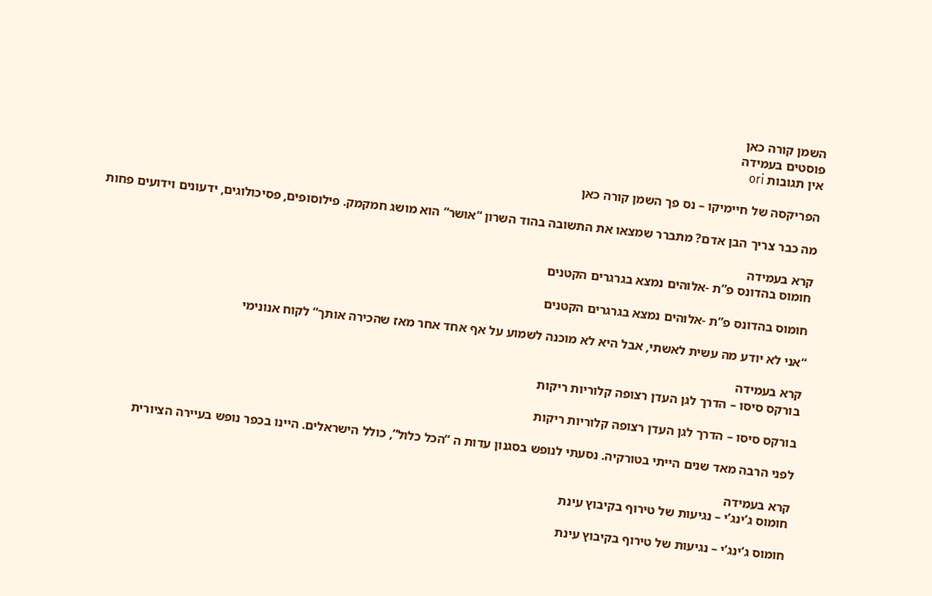השמן קורה כאן
פוסטים בעמידה
אין תגובות ori

הפריקסה של חיימיקו – נס פך השמן קורה כאן

מה כבר צריך הבן אדם? מתברר שמצאו את התשובה בהוד השרון “אושר” הוא מושג חמקמק. פילוסופים, פסיכולוגים, ידעונים וידועים פחות

קרא בעמידה
חומוס בהדונס פ”ת -אלוהים נמצא בגרגרים הקטנים

חומוס בהדונס פ”ת -אלוהים נמצא בגרגרים הקטנים

“אני לא יודע מה עשית לאשתי, אבל היא לא מוכנה לשמוע על אף אחד אחר מאז שהכירה אותך” לקוח אנונימי

קרא בעמידה
בורקס סיסו – הדרך לגן העדן רצופה קלוריות ריקות

בורקס סיסו – הדרך לגן העדן רצופה קלוריות ריקות

לפני הרבה מאד שנים הייתי בטורקיה. נסעתי לנופש בסגנון עדות ה “הכל כלול”, כולל הישראלים. היינו בכפר נופש בעיירה הציורית

קרא בעמידה
חומוס ג’ינג’י – נגיעות של טירוף בקיבוץ עינת

חומוס ג’ינג’י – נגיעות של טירוף בקיבוץ עינת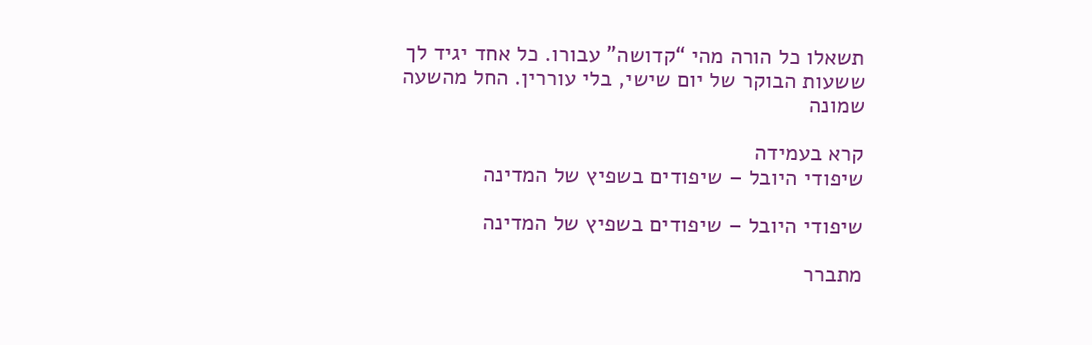תשאלו כל הורה מהי “קדושה” עבורו. כל אחד יגיד לך ששעות הבוקר של יום שישי, בלי עוררין. החל מהשעה שמונה

קרא בעמידה
שיפודי היובל – שיפודים בשפיץ של המדינה

שיפודי היובל – שיפודים בשפיץ של המדינה

מתברר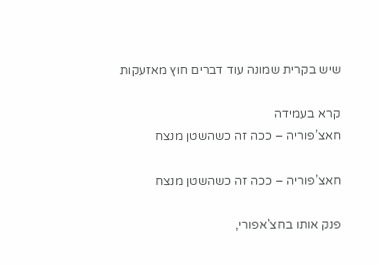שיש בקרית שמונה עוד דברים חוץ מאזעקות

קרא בעמידה
חאצ’פוריה – ככה זה כשהשטן מנצח

חאצ’פוריה – ככה זה כשהשטן מנצח

פנק אותו בחצ'אפורי,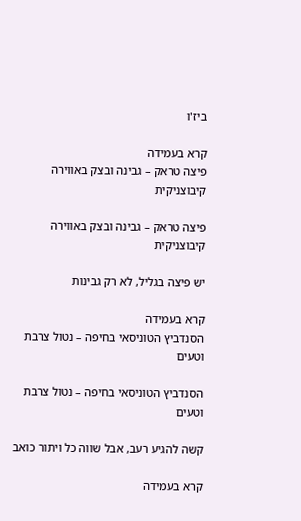ביז'ו

קרא בעמידה
פיצה טראק – גבינה ובצק באווירה קיבוצניקית

פיצה טראק – גבינה ובצק באווירה קיבוצניקית

יש פיצה בגליל, לא רק גבינות

קרא בעמידה
הסנדביץ הטוניסאי בחיפה – נטול צרבת וטעים

הסנדביץ הטוניסאי בחיפה – נטול צרבת וטעים

קשה להגיע רעב, אבל שווה כל ויתור כואב

קרא בעמידה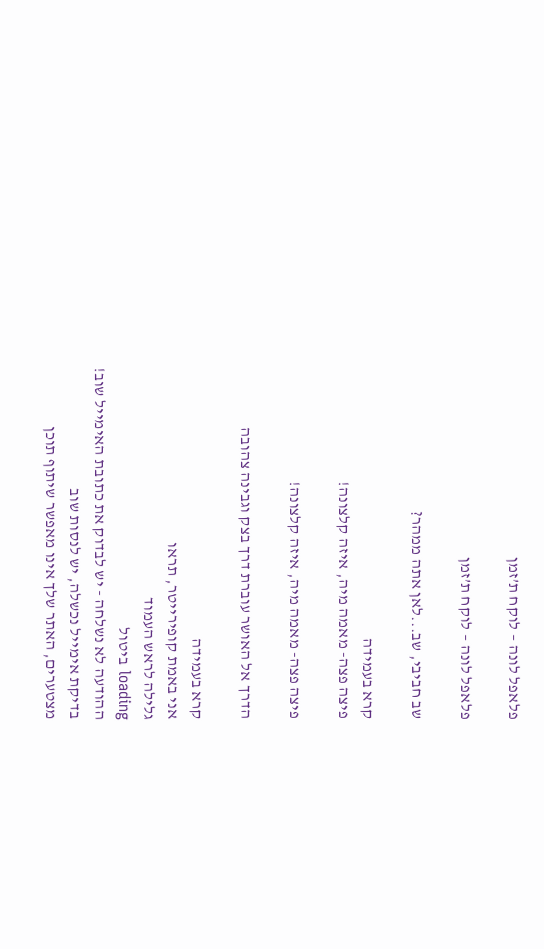פלאפל לונה – לוקח ת’זמן

פלאפל לונה – לוקח ת’זמן

שב חביבי, שב...לאן אתה ממהר?

קרא בעמידה
פיצה פצה- מאמה מיה, איזה קלצונה!

פיצה פצה- מאמה מיה, איזה קלצונה!

הדרך אל האושר עוברת דרך בצק וגבינה צהובה

קרא בעמידה
אני באמת קופירייטר, תראו
גלילה לראש העמוד
loading ביטול
ההודעה לא נשלחה - יש לבדוק את כתובת האימייל שוב!
בדיקת אימייל נכשלה, יש לנסות שוב
מצטערים, האתר שלך אינו מאפשר שיתוף תוכן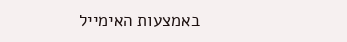באמצעות האימייל